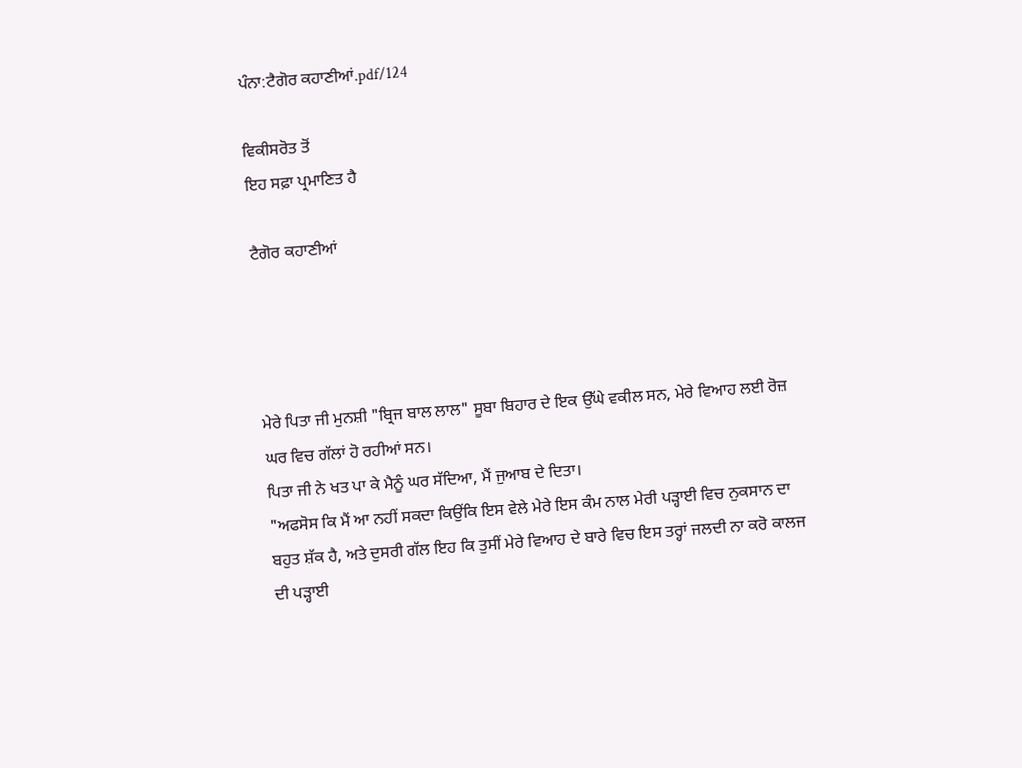ਪੰਨਾ:ਟੈਗੋਰ ਕਹਾਣੀਆਂ.pdf/124

ਵਿਕੀਸਰੋਤ ਤੋਂ
ਇਹ ਸਫ਼ਾ ਪ੍ਰਮਾਣਿਤ ਹੈ

ਟੈਗੋਰ ਕਹਾਣੀਆਂ




ਮੇਰੇ ਪਿਤਾ ਜੀ ਮੁਨਸ਼ੀ "ਬ੍ਰਿਜ ਬਾਲ ਲਾਲ" ਸੂਬਾ ਬਿਹਾਰ ਦੇ ਇਕ ਉੱਘੇ ਵਕੀਲ ਸਨ, ਮੇਰੇ ਵਿਆਹ ਲਈ ਰੋਜ਼ ਘਰ ਵਿਚ ਗੱਲਾਂ ਹੋ ਰਹੀਆਂ ਸਨ।
ਪਿਤਾ ਜੀ ਨੇ ਖਤ ਪਾ ਕੇ ਮੈਨੂੰ ਘਰ ਸੱਦਿਆ, ਮੈਂ ਜੁਆਬ ਦੇ ਦਿਤਾ।
"ਅਫਸੋਸ ਕਿ ਮੈਂ ਆ ਨਹੀਂ ਸਕਦਾ ਕਿਉਂਕਿ ਇਸ ਵੇਲੇ ਮੇਰੇ ਇਸ ਕੰਮ ਨਾਲ ਮੇਰੀ ਪੜ੍ਹਾਈ ਵਿਚ ਨੁਕਸਾਨ ਦਾ ਬਹੁਤ ਸ਼ੱਕ ਹੈ, ਅਤੇ ਦੁਸਰੀ ਗੱਲ ਇਹ ਕਿ ਤੁਸੀਂ ਮੇਰੇ ਵਿਆਹ ਦੇ ਬਾਰੇ ਵਿਚ ਇਸ ਤਰ੍ਹਾਂ ਜਲਦੀ ਨਾ ਕਰੋ ਕਾਲਜ ਦੀ ਪੜ੍ਹਾਈ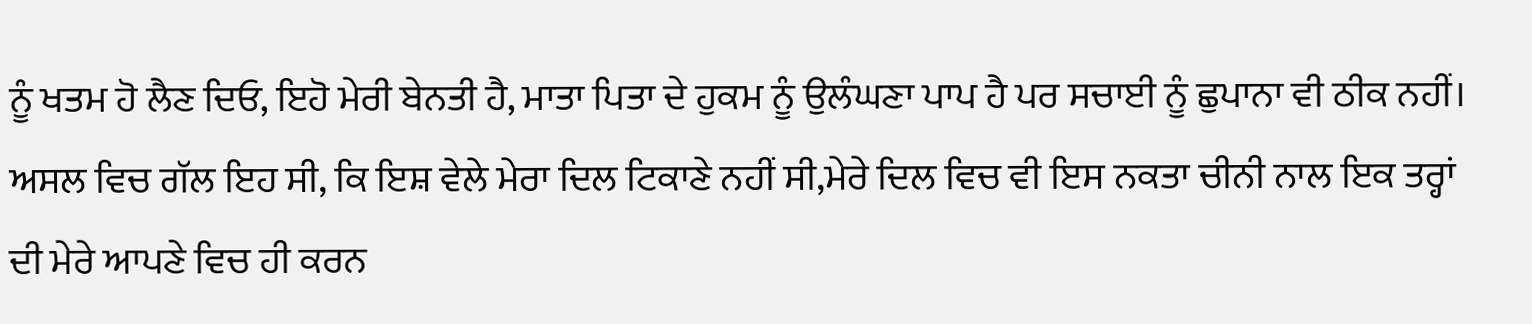ਨੂੰ ਖਤਮ ਹੋ ਲੈਣ ਦਿਓ, ਇਹੋ ਮੇਰੀ ਬੇਨਤੀ ਹੈ, ਮਾਤਾ ਪਿਤਾ ਦੇ ਹੁਕਮ ਨੂੰ ਉਲੰਘਣਾ ਪਾਪ ਹੈ ਪਰ ਸਚਾਈ ਨੂੰ ਛੁਪਾਨਾ ਵੀ ਠੀਕ ਨਹੀਂ।
ਅਸਲ ਵਿਚ ਗੱਲ ਇਹ ਸੀ, ਕਿ ਇਸ਼ ਵੇਲੇ ਮੇਰਾ ਦਿਲ ਟਿਕਾਣੇ ਨਹੀਂ ਸੀ,ਮੇਰੇ ਦਿਲ ਵਿਚ ਵੀ ਇਸ ਨਕਤਾ ਚੀਨੀ ਨਾਲ ਇਕ ਤਰ੍ਹਾਂ ਦੀ ਮੇਰੇ ਆਪਣੇ ਵਿਚ ਹੀ ਕਰਨ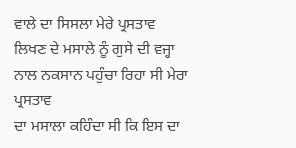ਵਾਲੇ ਦਾ ਸਿਸਲਾ ਮੇਰੇ ਪ੍ਰਸਤਾਵ ਲਿਖਣ ਦੇ ਮਸਾਲੇ ਨੂੰ ਗੁਸੇ ਦੀ ਵਜ੍ਹਾ ਨਾਲ ਨਕਸਾਨ ਪਹੁੰਚਾ ਰਿਹਾ ਸੀ ਮੇਰਾ ਪ੍ਰਸਤਾਵ
ਦਾ ਮਸਾਲਾ ਕਹਿੰਦਾ ਸੀ ਕਿ ਇਸ ਦਾ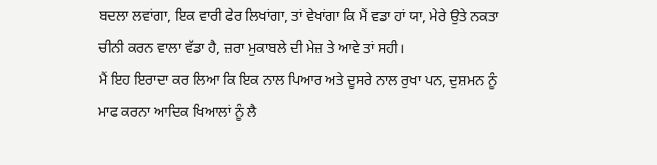ਬਦਲਾ ਲਵਾਂਗਾ, ਇਕ ਵਾਰੀ ਫੇਰ ਲਿਖਾਂਗਾ, ਤਾਂ ਵੇਖਾਂਗਾ ਕਿ ਮੈਂ ਵਡਾ ਹਾਂ ਯਾ, ਮੇਰੇ ਉਤੇ ਨਕਤਾ ਚੀਨੀ ਕਰਨ ਵਾਲਾ ਵੱਡਾ ਹੈ, ਜ਼ਰਾ ਮੁਕਾਬਲੇ ਦੀ ਮੇਜ਼ ਤੇ ਆਵੇ ਤਾਂ ਸਹੀ।
ਮੈਂ ਇਹ ਇਰਾਦਾ ਕਰ ਲਿਆ ਕਿ ਇਕ ਨਾਲ ਪਿਆਰ ਅਤੇ ਦੂਸਰੇ ਨਾਲ ਰੁਖਾ ਪਨ, ਦੁਸ਼ਮਨ ਨੂੰ ਮਾਫ ਕਰਨਾ ਆਦਿਕ ਖਿਆਲਾਂ ਨੂੰ ਲੈ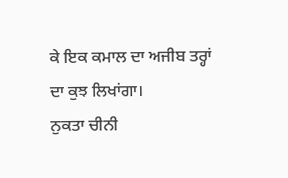ਕੇ ਇਕ ਕਮਾਲ ਦਾ ਅਜੀਬ ਤਰ੍ਹਾਂ ਦਾ ਕੁਝ ਲਿਖਾਂਗਾ।
ਨੁਕਤਾ ਚੀਨੀ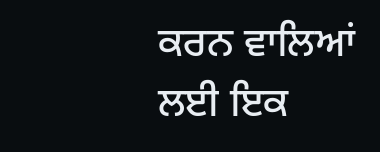ਕਰਨ ਵਾਲਿਆਂ ਲਈ ਇਕ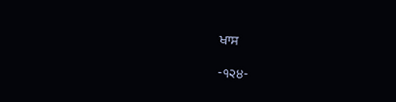ਖਾਸ

-੧੨੪-